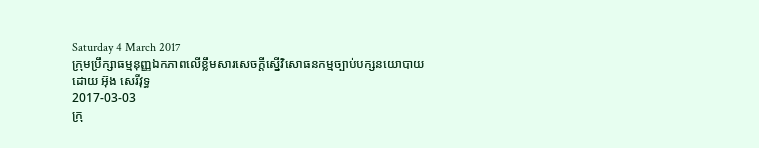Saturday 4 March 2017
ក្រុមប្រឹក្សាធម្មនុញ្ញឯកភាពលើខ្លឹមសារសេចក្ដីស្នើវិសោធនកម្មច្បាប់បក្សនយោបាយ
ដោយ អ៊ុង សេរីវុទ្ធ
2017-03-03
ក្រុ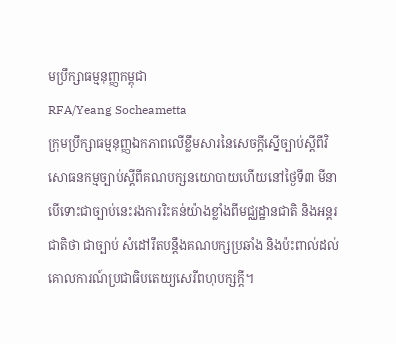មប្រឹក្សាធម្មនុញ្ញកម្ពុជា
RFA/Yeang Socheametta
ក្រុមប្រឹក្សាធម្មនុញ្ញឯកភាពលើខ្លឹមសារនៃសេចក្ដីស្នើច្បាប់ស្ដីពីវិសោធនកម្មច្បាប់ស្ដីពីគណបក្សនយោបាយហើយនៅថ្ងៃទី៣ មីនា បើទោះជាច្បាប់នេះរងការរិះគន់យ៉ាងខ្លាំងពីមជ្ឈដ្ឋានជាតិ និងអន្តរជាតិថា ជាច្បាប់ សំដៅរឹតបន្តឹងគណបក្សប្រឆាំង និងប៉ះពាល់ដល់គោលការណ៍ប្រជាធិបតេយ្យសេរីពហុបក្សក្ដី។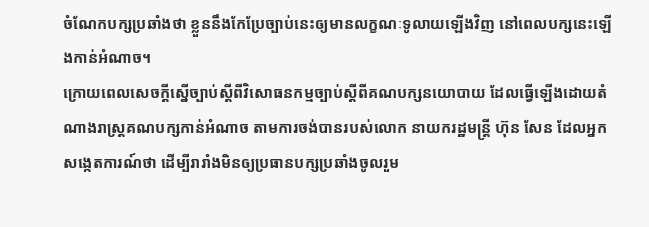ចំណែកបក្សប្រឆាំងថា ខ្លួននឹងកែប្រែច្បាប់នេះឲ្យមានលក្ខណៈទូលាយឡើងវិញ នៅពេលបក្សនេះឡើងកាន់អំណាច។
ក្រោយពេលសេចក្ដីស្នើច្បាប់ស្ដីពីវិសោធនកម្មច្បាប់ស្ដីពីគណបក្សនយោបាយ ដែលធ្វើឡើងដោយតំណាងរាស្ត្រគណបក្សកាន់អំណាច តាមការចង់បានរបស់លោក នាយករដ្ឋមន្ត្រី ហ៊ុន សែន ដែលអ្នកសង្កេតការណ៍ថា ដើម្បីរារាំងមិនឲ្យប្រធានបក្សប្រឆាំងចូលរួម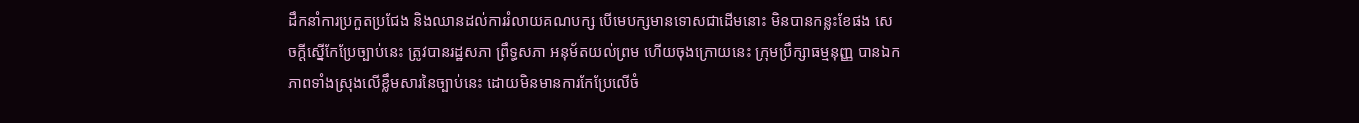ដឹកនាំការប្រកួតប្រជែង និងឈានដល់ការរំលាយគណបក្ស បើមេបក្សមានទោសជាដើមនោះ មិនបានកន្លះខែផង សេចក្ដីស្នើកែប្រែច្បាប់នេះ ត្រូវបានរដ្ឋសភា ព្រឹទ្ធសភា អនុម័តយល់ព្រម ហើយចុងក្រោយនេះ ក្រុមប្រឹក្សាធម្មនុញ្ញ បានឯកភាពទាំងស្រុងលើខ្លឹមសារនៃច្បាប់នេះ ដោយមិនមានការកែប្រែលើចំ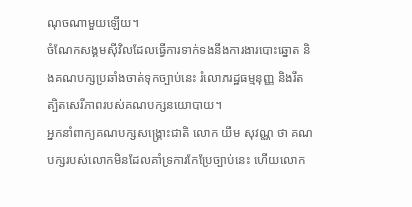ណុចណាមួយឡើយ។
ចំណែកសង្គមស៊ីវិលដែលធ្វើការទាក់ទងនឹងការងារបោះឆ្នោត និងគណបក្សប្រឆាំងចាត់ទុកច្បាប់នេះ រំលោភរដ្ឋធម្មនុញ្ញ និងរឹតត្បិតសេរីភាពរបស់គណបក្សនយោបាយ។
អ្នកនាំពាក្យគណបក្សសង្គ្រោះជាតិ លោក យឹម សុវណ្ណ ថា គណបក្សរបស់លោកមិនដែលគាំទ្រការកែប្រែច្បាប់នេះ ហើយលោក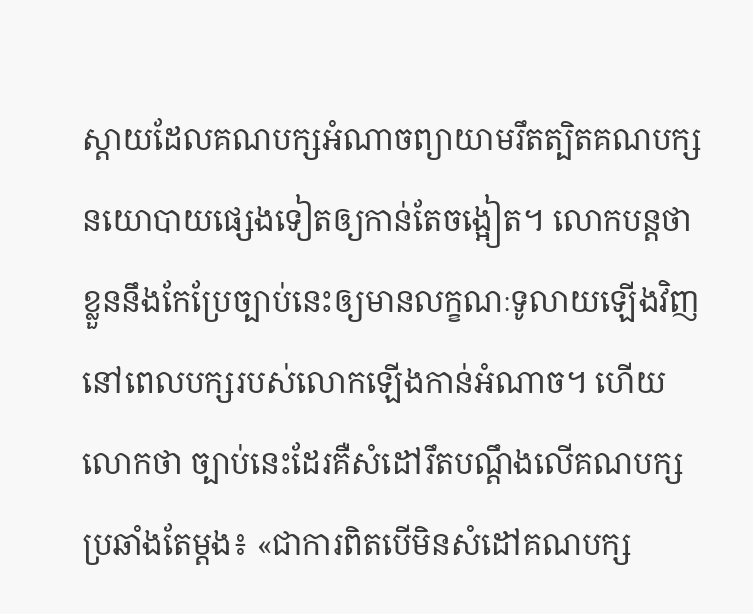ស្ដាយដែលគណបក្សអំណាចព្យាយាមរឹតត្បិតគណបក្សនយោបាយផ្សេងទៀតឲ្យកាន់តែចង្អៀត។ លោកបន្តថា ខ្លួននឹងកែប្រែច្បាប់នេះឲ្យមានលក្ខណៈទូលាយឡើងវិញ នៅពេលបក្សរបស់លោកឡើងកាន់អំណាច។ ហើយលោកថា ច្បាប់នេះដែរគឺសំដៅរឹតបណ្ដឹងលើគណបក្សប្រឆាំងតែម្ដង៖ «ជាការពិតបើមិនសំដៅគណបក្ស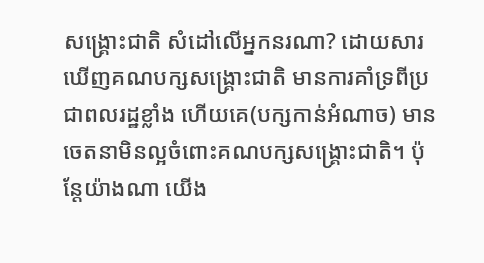សង្គ្រោះជាតិ សំដៅលើអ្នកនរណា? ដោយសារឃើញគណបក្សសង្គ្រោះជាតិ មានការគាំទ្រពីប្រជាពលរដ្ឋខ្លាំង ហើយគេ(បក្សកាន់អំណាច) មានចេតនាមិនល្អចំពោះគណបក្សសង្គ្រោះជាតិ។ ប៉ុន្តែយ៉ាងណា យើង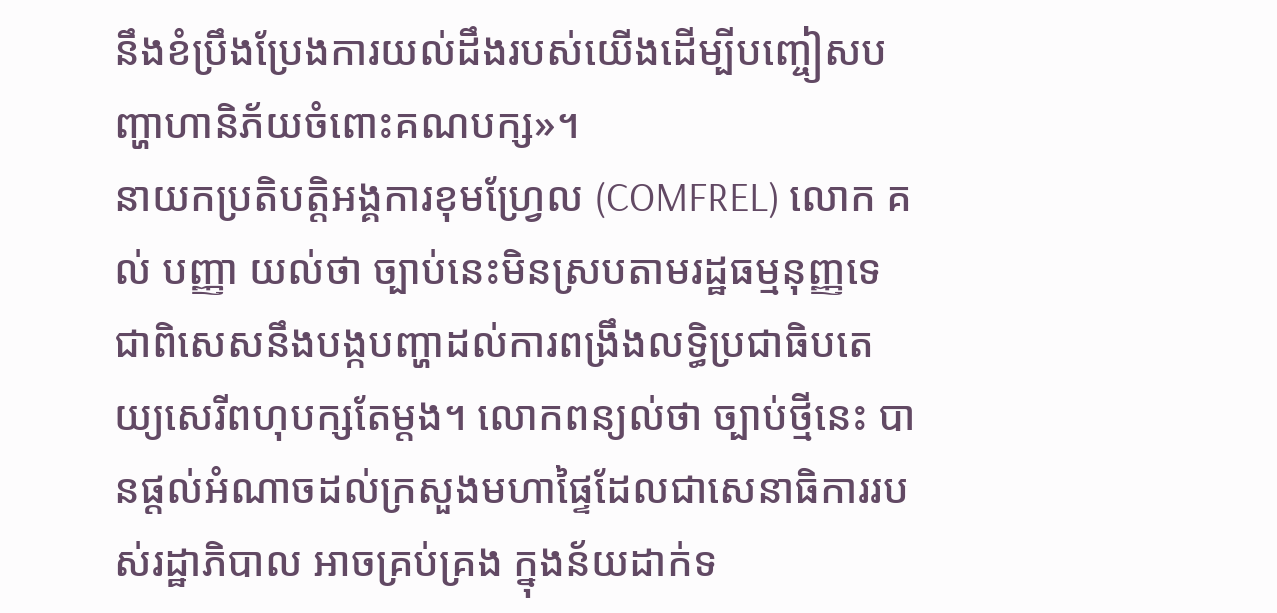នឹងខំប្រឹងប្រែងការយល់ដឹងរបស់យើងដើម្បីបញ្ចៀសបញ្ហាហានិភ័យចំពោះគណបក្ស»។
នាយកប្រតិបត្តិអង្គការខុមហ្វ្រែល (COMFREL) លោក គល់ បញ្ញា យល់ថា ច្បាប់នេះមិនស្របតាមរដ្ឋធម្មនុញ្ញទេ ជាពិសេសនឹងបង្កបញ្ហាដល់ការពង្រឹងលទ្ធិប្រជាធិបតេយ្យសេរីពហុបក្សតែម្ដង។ លោកពន្យល់ថា ច្បាប់ថ្មីនេះ បានផ្ដល់អំណាចដល់ក្រសួងមហាផ្ទៃដែលជាសេនាធិការរបស់រដ្ឋាភិបាល អាចគ្រប់គ្រង ក្នុងន័យដាក់ទ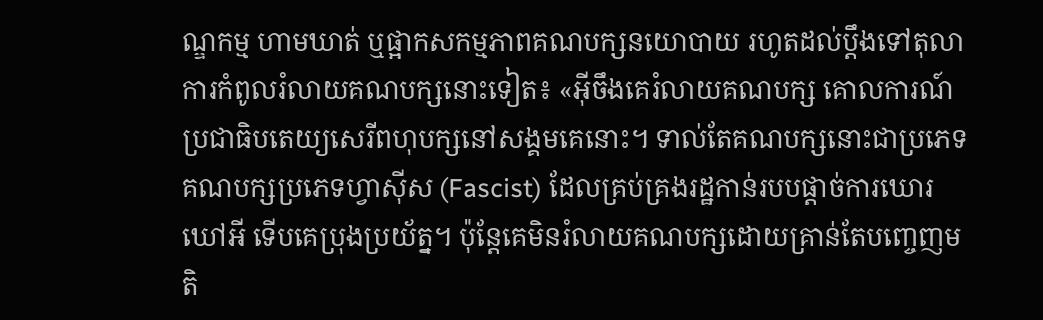ណ្ឌកម្ម ហាមឃាត់ ឬផ្អាកសកម្មភាពគណបក្សនយោបាយ រហូតដល់ប្ដឹងទៅតុលាការកំពូលរំលាយគណបក្សនោះទៀត៖ «អ៊ីចឹងគេរំលាយគណបក្ស គោលការណ៍ប្រជាធិបតេយ្យសេរីពហុបក្សនៅសង្គមគេនោះ។ ទាល់តែគណបក្សនោះជាប្រភេទគណបក្សប្រភេទហ្វាស៊ីស (Fascist) ដែលគ្រប់គ្រងរដ្ឋកាន់របបផ្ដាច់ការឃោរឃៅអី ទើបគេប្រុងប្រយ័ត្ន។ ប៉ុន្តែគេមិនរំលាយគណបក្សដោយគ្រាន់តែបញ្ចេញមតិ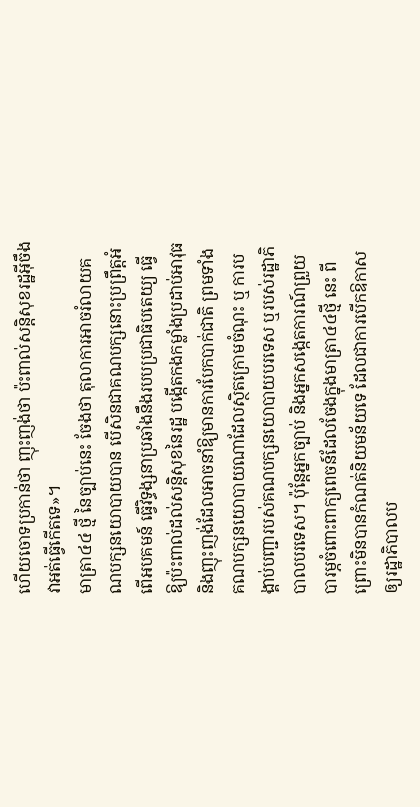ហើយចោទប្រកាន់ថា ញុះញង់ថា ប៉ះពាល់សន្តិសុខរដ្ឋអ៊ីចឹង វាអត់ធ្វើកើតទេ»។
មាត្រា៤៤ ថ្មី នៃច្បាប់នេះ ចែងថា តុលាការអាចរំលាយគណបក្សនយោបាយបាន បើសិនជាគណបក្សនោះប្រព្រឹត្តអំពើអបគមន៍ ធ្វើវិទ្ធង្សនាប្រឆាំងនឹងរបបប្រជាធិបតេយ្យ ធ្វើឱ្យប៉ះពាល់ដល់សន្តិសុខនៃរដ្ឋ បង្កើតកងកម្លាំងប្រដាប់អាវុធ និងញុះញង់ដែលអាចនាំឱ្យមានការបែកបាក់ជាតិ ព្រមទាំងគណបក្សនយោបាយណាដែលស្ថិតក្រោមចំណុះ ឬ ការបង្គាប់បញ្ជារបស់គណបក្សនយោបាយបរទេស ឬរបស់រដ្ឋាភិបាលបរទេស។ ប៉ុន្តែអ្នកច្បាប់ និងអ្នកសង្កេតការណ៍ព្រួយបារម្ភចំពោះពាក្យពេចន៍ដែលចែងក្នុងមាត្រា៤៤ថ្មី នេះ ពីព្រោះមិនបានកំណត់និយមន័យទេ ដែលជាការបើកឱកាសឲ្យរដ្ឋាភិបាលប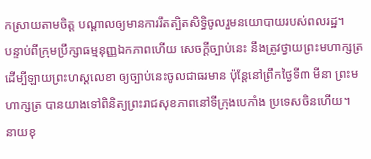កស្រាយតាមចិត្ត បណ្ដាលឲ្យមានការរឹតត្បិតសិទ្ធិចូលរួមនយោបាយរបស់ពលរដ្ឋ។
បន្ទាប់ពីក្រុមប្រឹក្សាធម្មនុញ្ញឯកភាពហើយ សេចក្ដីច្បាប់នេះ នឹងត្រូវថ្វាយព្រះមហាក្សត្រ ដើម្បីឡាយព្រះហស្តលេខា ឲ្យច្បាប់នេះចូលជាធរមាន ប៉ុន្តែនៅព្រឹកថ្ងៃទី៣ មីនា ព្រះមហាក្សត្រ បានយាងទៅពិនិត្យព្រះរាជសុខភាពនៅទីក្រុងបេកាំង ប្រទេសចិនហើយ។
នាយខុ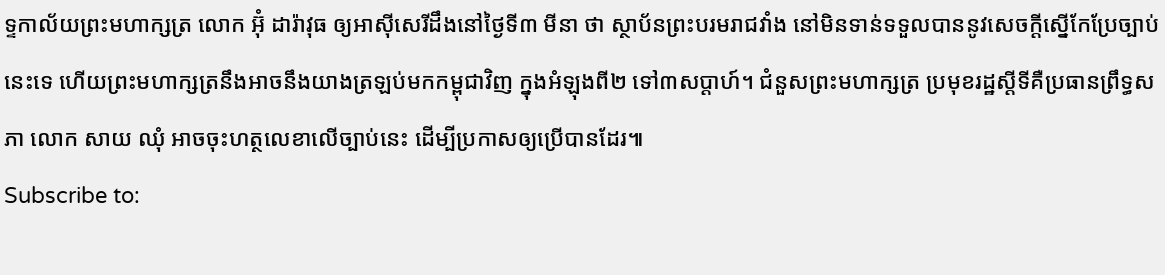ទ្ទកាល័យព្រះមហាក្សត្រ លោក អ៊ុំ ដារ៉ាវុធ ឲ្យអាស៊ីសេរីដឹងនៅថ្ងៃទី៣ មីនា ថា ស្ថាប័នព្រះបរមរាជវាំង នៅមិនទាន់ទទួលបាននូវសេចក្ដីស្នើកែប្រែច្បាប់នេះទេ ហើយព្រះមហាក្សត្រនឹងអាចនឹងយាងត្រឡប់មកកម្ពុជាវិញ ក្នុងអំឡុងពី២ ទៅ៣សប្ដាហ៍។ ជំនួសព្រះមហាក្សត្រ ប្រមុខរដ្ឋស្ដីទីគឺប្រធានព្រឹទ្ធសភា លោក សាយ ឈុំ អាចចុះហត្ថលេខាលើច្បាប់នេះ ដើម្បីប្រកាសឲ្យប្រើបានដែរ៕
Subscribe to: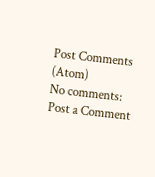Post Comments (Atom)
No comments:
Post a Comment